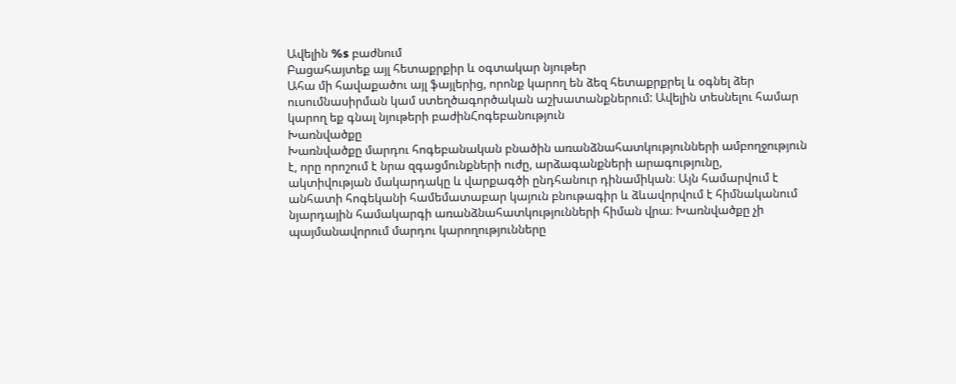Ավելին %s բաժնում
Բացահայտեք այլ հետաքրքիր և օգտակար նյութեր
Ահա մի հավաքածու այլ ֆայլերից, որոնք կարող են ձեզ հետաքրքրել և օգնել ձեր ուսումնասիրման կամ ստեղծագործական աշխատանքներում: Ավելին տեսնելու համար կարող եք գնալ նյութերի բաժինՀոգեբանություն
Խառնվածքը
Խառնվածքը մարդու հոգեբանական բնածին առանձնահատկությունների ամբողջություն է, որը որոշում է նրա զգացմունքների ուժը, արձագանքների արագությունը, ակտիվության մակարդակը և վարքագծի ընդհանուր դինամիկան։ Այն համարվում է անհատի հոգեկանի համեմատաբար կայուն բնութագիր և ձևավորվում է հիմնականում նյարդային համակարգի առանձնահատկությունների հիման վրա։ Խառնվածքը չի պայմանավորում մարդու կարողությունները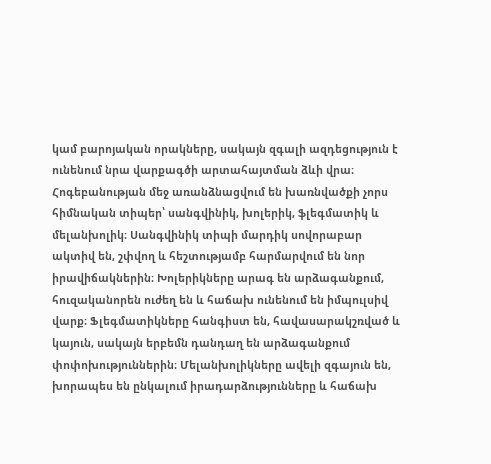կամ բարոյական որակները, սակայն զգալի ազդեցություն է ունենում նրա վարքագծի արտահայտման ձևի վրա։ Հոգեբանության մեջ առանձնացվում են խառնվածքի չորս հիմնական տիպեր՝ սանգվինիկ, խոլերիկ, ֆլեգմատիկ և մելանխոլիկ։ Սանգվինիկ տիպի մարդիկ սովորաբար ակտիվ են, շփվող և հեշտությամբ հարմարվում են նոր իրավիճակներին։ Խոլերիկները արագ են արձագանքում, հուզականորեն ուժեղ են և հաճախ ունենում են իմպուլսիվ վարք։ Ֆլեգմատիկները հանգիստ են, հավասարակշռված և կայուն, սակայն երբեմն դանդաղ են արձագանքում փոփոխություններին։ Մելանխոլիկները ավելի զգայուն են, խորապես են ընկալում իրադարձությունները և հաճախ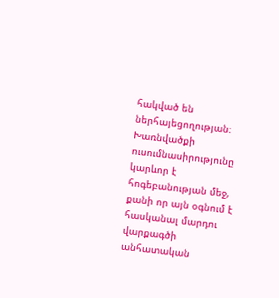հակված են ներհայեցողության։ Խառնվածքի ուսումնասիրությունը կարևոր է հոգեբանության մեջ, քանի որ այն օգնում է հասկանալ մարդու վարքագծի անհատական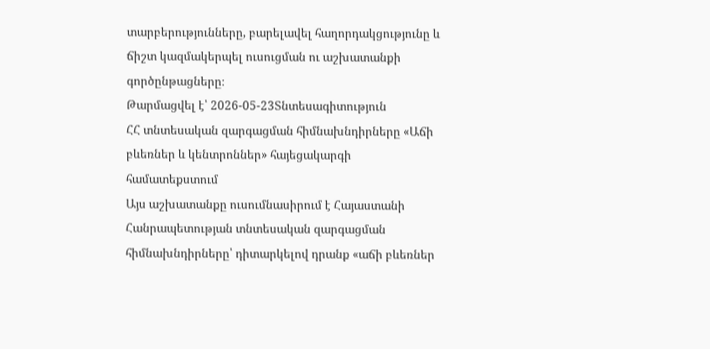տարբերությունները, բարելավել հաղորդակցությունը և ճիշտ կազմակերպել ուսուցման ու աշխատանքի գործընթացները։
Թարմացվել է՝ 2026-05-23Տնտեսագիտություն
ՀՀ տնտեսական զարգացման հիմնախնդիրները «Աճի բևեռներ և կենտրոններ» հայեցակարգի համատեքստում
Այս աշխատանքը ուսումնասիրում է Հայաստանի Հանրապետության տնտեսական զարգացման հիմնախնդիրները՝ դիտարկելով դրանք «աճի բևեռներ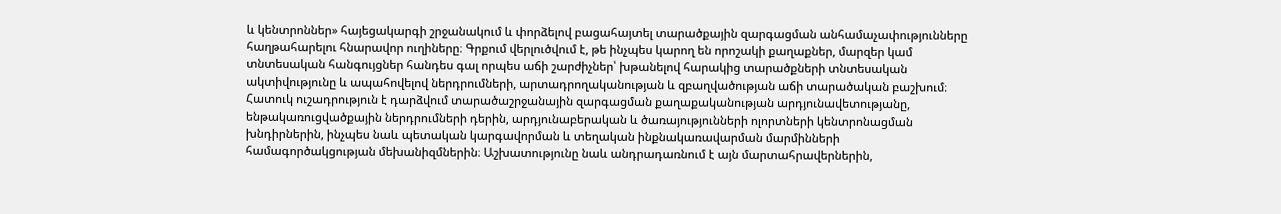և կենտրոններ» հայեցակարգի շրջանակում և փորձելով բացահայտել տարածքային զարգացման անհամաչափությունները հաղթահարելու հնարավոր ուղիները։ Գրքում վերլուծվում է, թե ինչպես կարող են որոշակի քաղաքներ, մարզեր կամ տնտեսական հանգույցներ հանդես գալ որպես աճի շարժիչներ՝ խթանելով հարակից տարածքների տնտեսական ակտիվությունը և ապահովելով ներդրումների, արտադրողականության և զբաղվածության աճի տարածական բաշխում։ Հատուկ ուշադրություն է դարձվում տարածաշրջանային զարգացման քաղաքականության արդյունավետությանը, ենթակառուցվածքային ներդրումների դերին, արդյունաբերական և ծառայությունների ոլորտների կենտրոնացման խնդիրներին, ինչպես նաև պետական կարգավորման և տեղական ինքնակառավարման մարմինների համագործակցության մեխանիզմներին։ Աշխատությունը նաև անդրադառնում է այն մարտահրավերներին,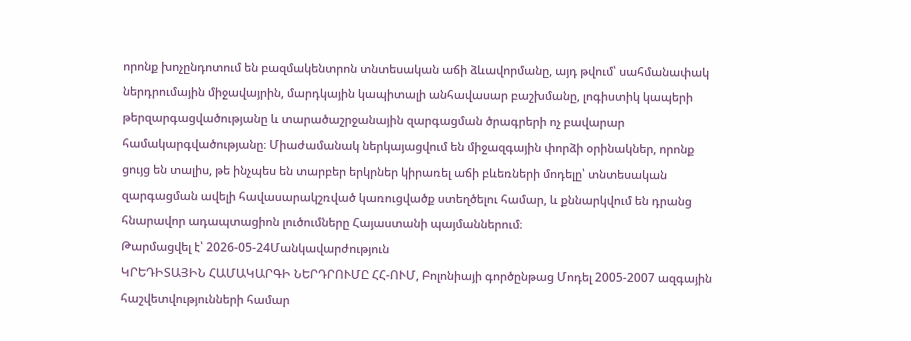որոնք խոչընդոտում են բազմակենտրոն տնտեսական աճի ձևավորմանը, այդ թվում՝ սահմանափակ ներդրումային միջավայրին, մարդկային կապիտալի անհավասար բաշխմանը, լոգիստիկ կապերի թերզարգացվածությանը և տարածաշրջանային զարգացման ծրագրերի ոչ բավարար համակարգվածությանը։ Միաժամանակ ներկայացվում են միջազգային փորձի օրինակներ, որոնք ցույց են տալիս, թե ինչպես են տարբեր երկրներ կիրառել աճի բևեռների մոդելը՝ տնտեսական զարգացման ավելի հավասարակշռված կառուցվածք ստեղծելու համար, և քննարկվում են դրանց հնարավոր ադապտացիոն լուծումները Հայաստանի պայմաններում։
Թարմացվել է՝ 2026-05-24Մանկավարժություն
ԿՐԵԴԻՏԱՅԻՆ ՀԱՄԱԿԱՐԳԻ ՆԵՐԴՐՈՒՄԸ ՀՀ-ՈՒՄ, Բոլոնիայի գործընթաց Մոդել 2005-2007 ազգային հաշվետվությունների համար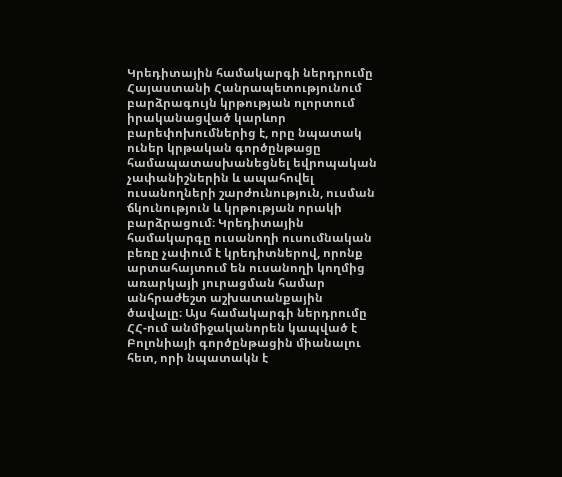Կրեդիտային համակարգի ներդրումը Հայաստանի Հանրապետությունում բարձրագույն կրթության ոլորտում իրականացված կարևոր բարեփոխումներից է, որը նպատակ ուներ կրթական գործընթացը համապատասխանեցնել եվրոպական չափանիշներին և ապահովել ուսանողների շարժունություն, ուսման ճկունություն և կրթության որակի բարձրացում։ Կրեդիտային համակարգը ուսանողի ուսումնական բեռը չափում է կրեդիտներով, որոնք արտահայտում են ուսանողի կողմից առարկայի յուրացման համար անհրաժեշտ աշխատանքային ծավալը։ Այս համակարգի ներդրումը ՀՀ-ում անմիջականորեն կապված է Բոլոնիայի գործընթացին միանալու հետ, որի նպատակն է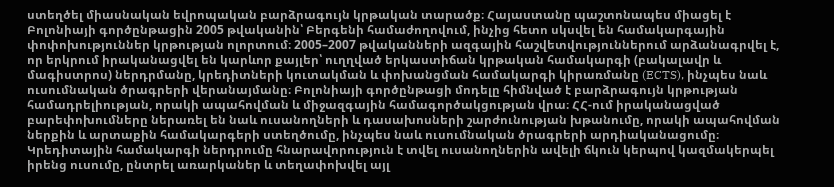ստեղծել միասնական եվրոպական բարձրագույն կրթական տարածք։ Հայաստանը պաշտոնապես միացել է Բոլոնիայի գործընթացին 2005 թվականին՝ Բերգենի համաժողովում, ինչից հետո սկսվել են համակարգային փոփոխություններ կրթության ոլորտում։ 2005–2007 թվականների ազգային հաշվետվություններում արձանագրվել է, որ երկրում իրականացվել են կարևոր քայլեր՝ ուղղված երկաստիճան կրթական համակարգի (բակալավր և մագիստրոս) ներդրմանը, կրեդիտների կուտակման և փոխանցման համակարգի կիրառմանը (ECTS), ինչպես նաև ուսումնական ծրագրերի վերանայմանը։ Բոլոնիայի գործընթացի մոդելը հիմնված է բարձրագույն կրթության համադրելիության, որակի ապահովման և միջազգային համագործակցության վրա։ ՀՀ-ում իրականացված բարեփոխումները ներառել են նաև ուսանողների և դասախոսների շարժունության խթանումը, որակի ապահովման ներքին և արտաքին համակարգերի ստեղծումը, ինչպես նաև ուսումնական ծրագրերի արդիականացումը։ Կրեդիտային համակարգի ներդրումը հնարավորություն է տվել ուսանողներին ավելի ճկուն կերպով կազմակերպել իրենց ուսումը, ընտրել առարկաներ և տեղափոխվել այլ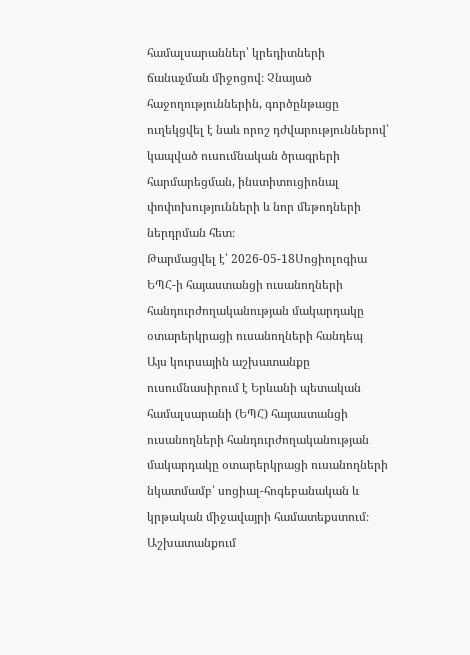համալսարաններ՝ կրեդիտների ճանաչման միջոցով։ Չնայած հաջողություններին, գործընթացը ուղեկցվել է նաև որոշ դժվարություններով՝ կապված ուսումնական ծրագրերի հարմարեցման, ինստիտուցիոնալ փոփոխությունների և նոր մեթոդների ներդրման հետ։
Թարմացվել է՝ 2026-05-18Սոցիոլոգիա
ԵՊՀ-ի հայաստանցի ուսանողների հանդուրժողականության մակարդակը օտարերկրացի ուսանողների հանդեպ
Այս կուրսային աշխատանքը ուսումնասիրում է Երևանի պետական համալսարանի (ԵՊՀ) հայաստանցի ուսանողների հանդուրժողականության մակարդակը օտարերկրացի ուսանողների նկատմամբ՝ սոցիալ-հոգեբանական և կրթական միջավայրի համատեքստում։ Աշխատանքում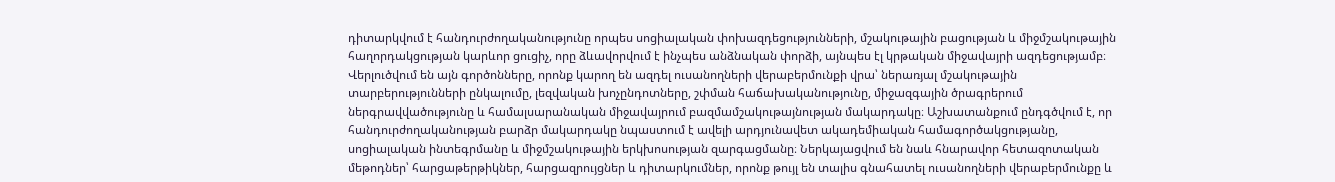դիտարկվում է հանդուրժողականությունը որպես սոցիալական փոխազդեցությունների, մշակութային բացության և միջմշակութային հաղորդակցության կարևոր ցուցիչ, որը ձևավորվում է ինչպես անձնական փորձի, այնպես էլ կրթական միջավայրի ազդեցությամբ։ Վերլուծվում են այն գործոնները, որոնք կարող են ազդել ուսանողների վերաբերմունքի վրա՝ ներառյալ մշակութային տարբերությունների ընկալումը, լեզվական խոչընդոտները, շփման հաճախականությունը, միջազգային ծրագրերում ներգրավվածությունը և համալսարանական միջավայրում բազմամշակութայնության մակարդակը։ Աշխատանքում ընդգծվում է, որ հանդուրժողականության բարձր մակարդակը նպաստում է ավելի արդյունավետ ակադեմիական համագործակցությանը, սոցիալական ինտեգրմանը և միջմշակութային երկխոսության զարգացմանը։ Ներկայացվում են նաև հնարավոր հետազոտական մեթոդներ՝ հարցաթերթիկներ, հարցազրույցներ և դիտարկումներ, որոնք թույլ են տալիս գնահատել ուսանողների վերաբերմունքը և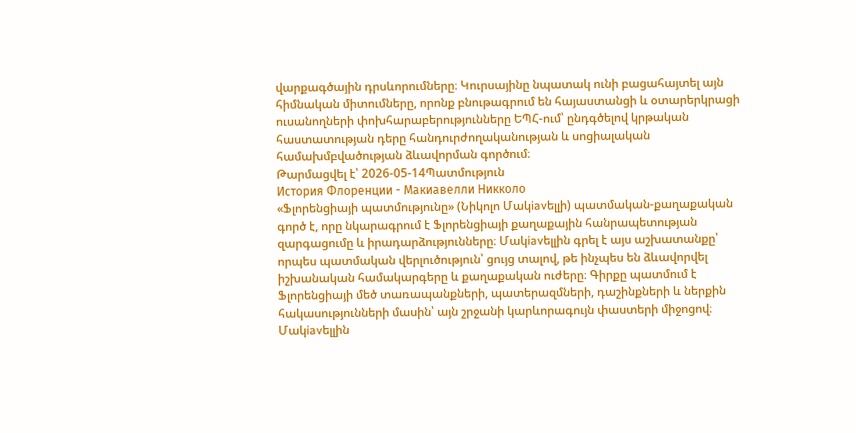վարքագծային դրսևորումները։ Կուրսայինը նպատակ ունի բացահայտել այն հիմնական միտումները, որոնք բնութագրում են հայաստանցի և օտարերկրացի ուսանողների փոխհարաբերությունները ԵՊՀ-ում՝ ընդգծելով կրթական հաստատության դերը հանդուրժողականության և սոցիալական համախմբվածության ձևավորման գործում։
Թարմացվել է՝ 2026-05-14Պատմություն
История Флоренции - Макиавелли Никколо
«Ֆլորենցիայի պատմությունը» (Նիկոլո Մակiavելլի) պատմական-քաղաքական գործ է, որը նկարագրում է Ֆլորենցիայի քաղաքային հանրապետության զարգացումը և իրադարձությունները։ Մակiavելլին գրել է այս աշխատանքը՝ որպես պատմական վերլուծություն՝ ցույց տալով, թե ինչպես են ձևավորվել իշխանական համակարգերը և քաղաքական ուժերը։ Գիրքը պատմում է Ֆլորենցիայի մեծ տառապանքների, պատերազմների, դաշինքների և ներքին հակասությունների մասին՝ այն շրջանի կարևորագույն փաստերի միջոցով։ Մակiavելլին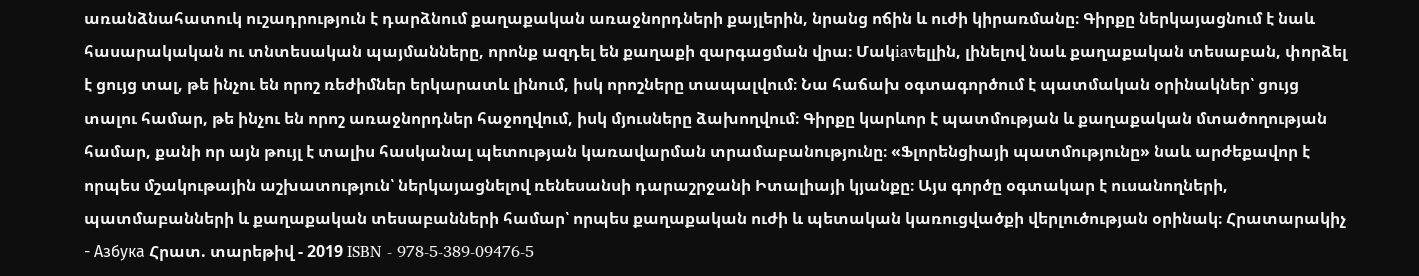առանձնահատուկ ուշադրություն է դարձնում քաղաքական առաջնորդների քայլերին, նրանց ոճին և ուժի կիրառմանը։ Գիրքը ներկայացնում է նաև հասարակական ու տնտեսական պայմանները, որոնք ազդել են քաղաքի զարգացման վրա։ Մակiavելլին, լինելով նաև քաղաքական տեսաբան, փորձել է ցույց տալ, թե ինչու են որոշ ռեժիմներ երկարատև լինում, իսկ որոշները տապալվում։ Նա հաճախ օգտագործում է պատմական օրինակներ՝ ցույց տալու համար, թե ինչու են որոշ առաջնորդներ հաջողվում, իսկ մյուսները ձախողվում։ Գիրքը կարևոր է պատմության և քաղաքական մտածողության համար, քանի որ այն թույլ է տալիս հասկանալ պետության կառավարման տրամաբանությունը։ «Ֆլորենցիայի պատմությունը» նաև արժեքավոր է որպես մշակութային աշխատություն՝ ներկայացնելով ռենեսանսի դարաշրջանի Իտալիայի կյանքը։ Այս գործը օգտակար է ուսանողների, պատմաբանների և քաղաքական տեսաբանների համար՝ որպես քաղաքական ուժի և պետական կառուցվածքի վերլուծության օրինակ։ Հրատարակիչ - Азбука Հրատ. տարեթիվ - 2019 ISBN - 978-5-389-09476-5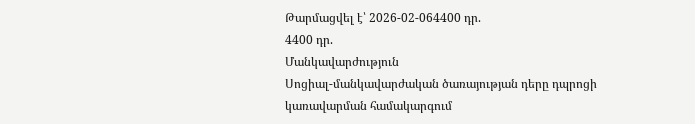Թարմացվել է՝ 2026-02-064400 դր.
4400 դր.
Մանկավարժություն
Սոցիալ-մանկավարժական ծառայության դերը դպրոցի կառավարման համակարգում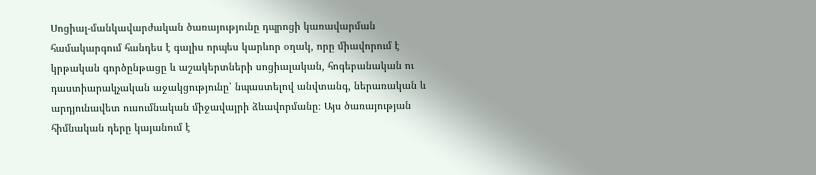Սոցիալ-մանկավարժական ծառայությունը դպրոցի կառավարման համակարգում հանդես է գալիս որպես կարևոր օղակ, որը միավորում է կրթական գործընթացը և աշակերտների սոցիալական, հոգեբանական ու դաստիարակչական աջակցությունը՝ նպաստելով անվտանգ, ներառական և արդյունավետ ուսումնական միջավայրի ձևավորմանը։ Այս ծառայության հիմնական դերը կայանում է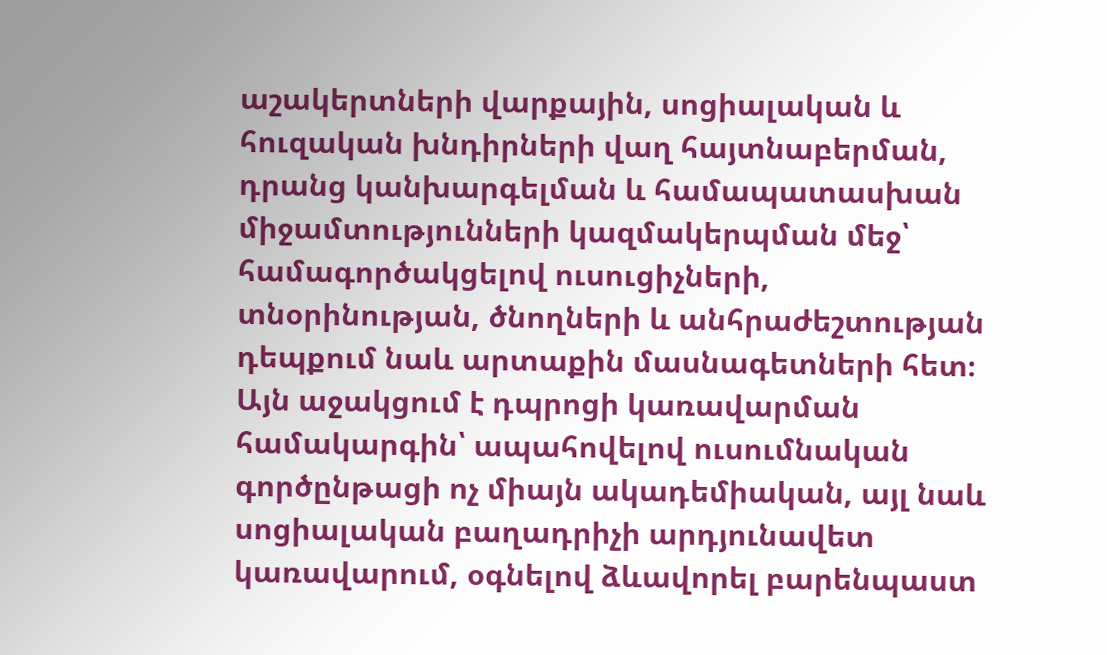աշակերտների վարքային, սոցիալական և հուզական խնդիրների վաղ հայտնաբերման, դրանց կանխարգելման և համապատասխան միջամտությունների կազմակերպման մեջ՝ համագործակցելով ուսուցիչների, տնօրինության, ծնողների և անհրաժեշտության դեպքում նաև արտաքին մասնագետների հետ։ Այն աջակցում է դպրոցի կառավարման համակարգին՝ ապահովելով ուսումնական գործընթացի ոչ միայն ակադեմիական, այլ նաև սոցիալական բաղադրիչի արդյունավետ կառավարում, օգնելով ձևավորել բարենպաստ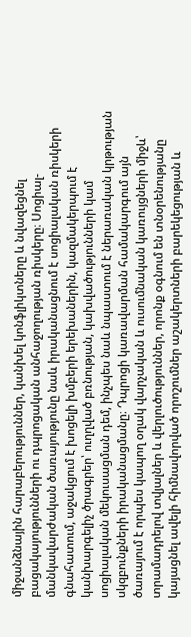միջանձնային հարաբերություններ, կանխել կոնֆլիկտները և նվազեցնել բացակայությունների ու դպրոցական անհաջողության ռիսկերը։ Սոցիալ-մանկավարժական ծառայությունը նաև իրականացնում է սոցիալական ռիսկերի գնահատում, աջակցում է խոցելի խմբերի երեխաներին, կազմակերպում է կանխարգելիչ ծրագրեր՝ ուղղված բռնության, կախվածությունների կամ սոցիալական մեկուսացման դեմ, ինչպես նաև նպաստում է ներառական կրթության սկզբունքների իրականացմանը։ Դպրոցի կառավարման համակարգում այն ծառայում է որպես կապող օղակ վարչական և ուսումնական կառույցների միջև՝ տրամադրելով տվյալներ և վերլուծություններ, որոնք օգնում են տնօրենությանը կայացնել ավելի հիմնավորված որոշումներ աշակերտների բարեկեցության և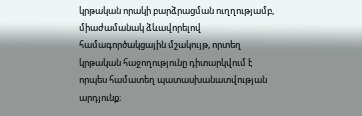կրթական որակի բարձրացման ուղղությամբ, միաժամանակ ձևավորելով համագործակցային մշակույթ, որտեղ կրթական հաջողությունը դիտարկվում է որպես համատեղ պատասխանատվության արդյունք։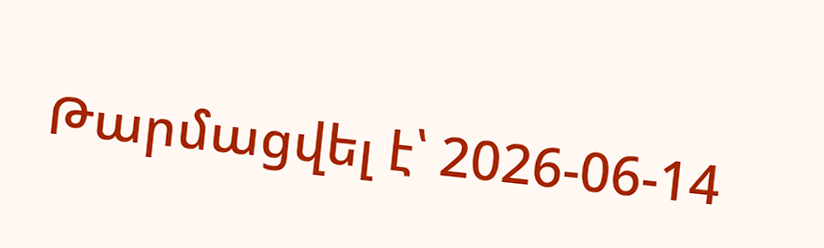Թարմացվել է՝ 2026-06-14